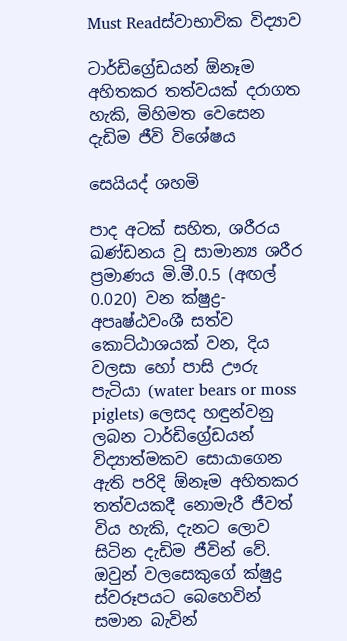Must Readස්වාභාවික විද්‍යාව

ටාර්ඩිග්‍රේඩයන් ඕනෑම අහිතකර තත්වයක් දරාගත හැකි, මිහිමත වෙසෙන දැඩිම ජීවි විශේෂය

සෙයියද් ශහමි

පාද අටක් සහිත, ශරීරය ඛණ්ඩනය වූ සාමාන්‍ය ශරීර ප්‍රමාණය මි.මී.0.5 (අඟල් 0.020) වන ක්ෂුද්‍ර-අපෘෂ්ඨවංශී සත්ව කොට්ඨාශයක් වන, දිය වලසා හෝ පාසි ඌරු පැටියා (water bears or moss piglets) ලෙසද හඳුන්වනු ලබන ටාර්ඩිග්‍රේඩයන් විද්‍යාත්මකව සොයාගෙන ඇති පරිදි ඕනෑම අහිතකර තත්වයකදී නොමැරී ජීවත් විය හැකි, දැනට ලොව සිටින දැඩිම ජීවින් වේ. ඔවුන් වලසෙකුගේ ක්ෂුද්‍ර ස්වරූපයට බෙහෙවින් සමාන බැවින්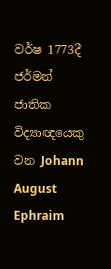වර්ෂ 1773දී ජර්මන් ජාතික විද්‍යාඥයෙකු වන Johann August Ephraim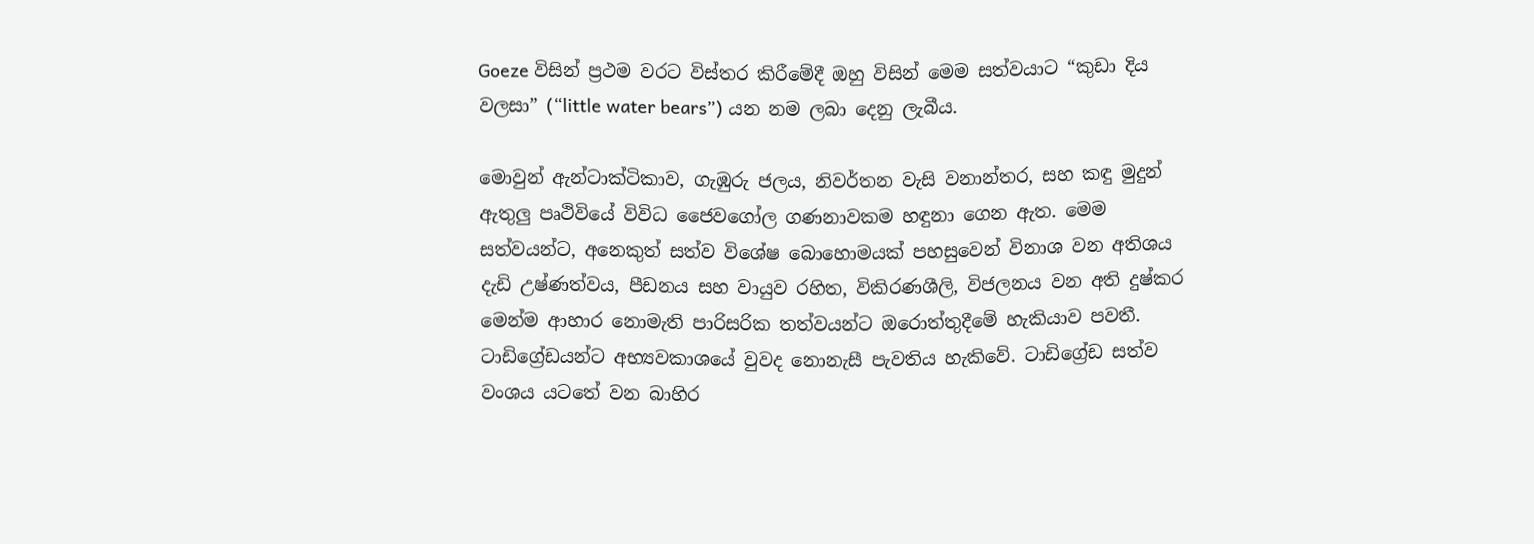Goeze විසින් ප්‍රථම වරට විස්තර කිරීමේදී ඔහු විසින් මෙම සත්වයාට “කුඩා දිය වලසා” (“little water bears”) යන නම ලබා දෙනු ලැබීය.

මොවුන් ඇන්ටාක්ටිකාව, ගැඹුරු ජලය, නිවර්තන වැසි වනාන්තර, සහ කඳු මුදුන් ඇතුලු පෘථිවියේ විවිධ ජෛවගෝල ගණනාවකම හඳුනා ගෙන ඇත. මෙම සත්වයන්ට, අනෙකුත් සත්ව විශේෂ බොහොමයක් පහසුවෙන් විනාශ වන අතිශය දැඩි උෂ්ණත්වය, පීඩනය සහ වායුව රහිත, විකිරණශීලි, විජලනය වන අති දුෂ්කර මෙන්ම ආහාර නොමැති පාරිසරික තත්වයන්ට ඔරොත්තුදීමේ හැකියාව පවතී. ටාඩිග්‍රේඩයන්ට අභ්‍යවකාශයේ වුවද නොනැසී පැවතිය හැකිවේ. ටාඩිග්‍රේඩ සත්ව වංශය යටතේ වන බාහිර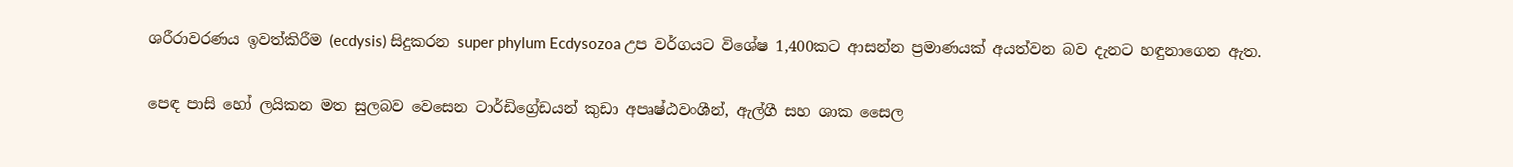ශරීරාවරණය ඉවත්කිරීම (ecdysis) සිදුකරන super phylum Ecdysozoa උප වර්ගයට විශේෂ 1,400කට ආසන්න ප්‍රමාණයක් අයත්වන බව දැනට හඳුනාගෙන ඇත.

පෙඳ පාසි හෝ ලයිකන මත සුලබව වෙසෙන ටාර්ඩිග්‍රේඩයන් කුඩා අපෘෂ්ඨවංශීන්, ඇල්ගී සහ ශාක සෛල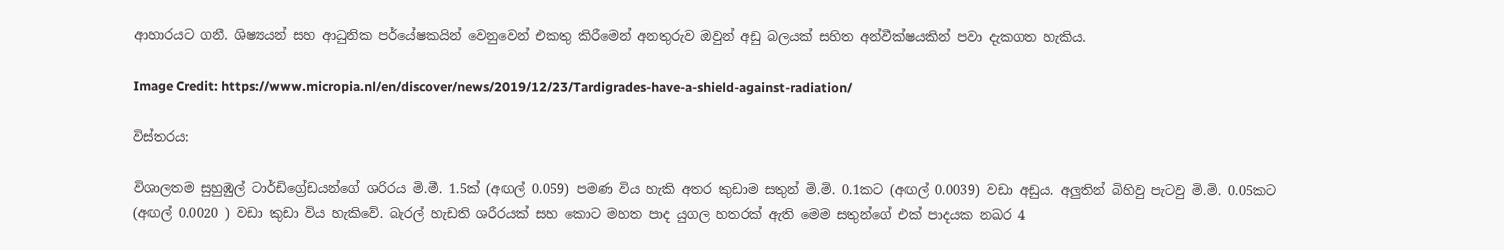ආහාරයට ගනී. ශිෂ්‍යයන් සහ ආධුනික පර්යේෂකයින් වෙනුවෙන් එකතු කිරීමෙන් අනතුරුව ඔවුන් අඩු බලයක් සහිත අන්වීක්ෂයකින් පවා දැකගත හැකිය.

Image Credit: https://www.micropia.nl/en/discover/news/2019/12/23/Tardigrades-have-a-shield-against-radiation/

විස්තරය:

විශාලතම සුහුඹුල් ටාර්ඩිග්‍රේඩයන්ගේ ශරිරය මි.මී. 1.5ක් (අඟල් 0.059) පමණ විය හැකි අතර කුඩාම සතුන් මි.මි. 0.1කට (අඟල් 0.0039) වඩා අඩුය. අලුතින් බිහිවු පැටවු මි.මි. 0.05කට (අඟල් 0.0020 ) වඩා කුඩා විය හැකිවේ. බැරල් හැඩති ශරීරයක් සහ කොට මහත පාද යුගල හතරක් ඇති මෙම සතුන්ගේ එක් පාදයක නඛර 4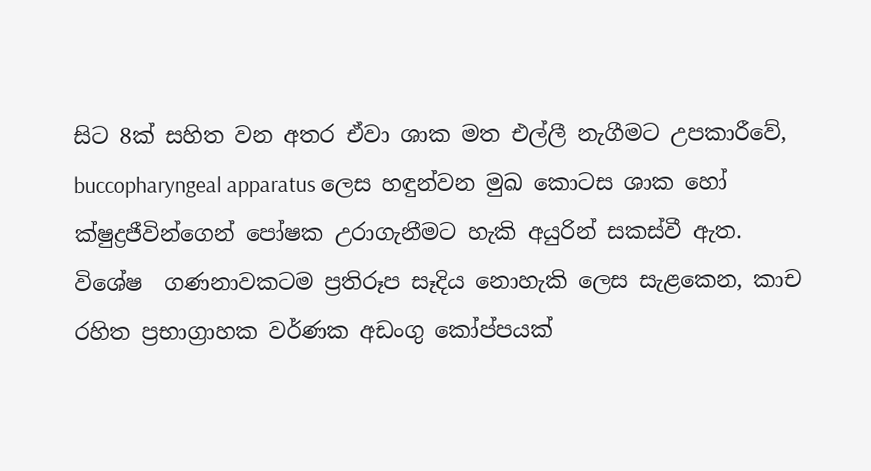සිට 8ක් සහිත වන අතර ඒවා ශාක මත එල්ලී නැගීමට උපකාරීවේ,  buccopharyngeal apparatus ලෙස හඳුන්වන මුඛ කොටස ශාක හෝ ක්ෂුද්‍රජීවින්ගෙන් පෝෂක උරාගැනීමට හැකි අයුරින් සකස්වී ඇත. විශේෂ  ගණනාවකටම ප්‍රතිරූප සෑදිය නොහැකි ලෙස සැළකෙන, කාච රහිත ප්‍රභාග්‍රාහක වර්ණක අඩංගු කෝප්පයක්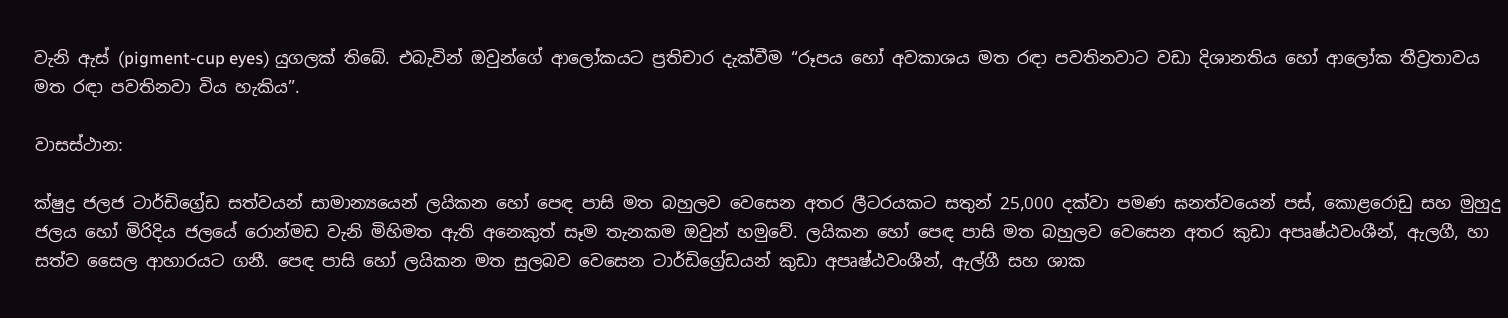වැනි ඇස් (pigment-cup eyes) යුගලක් තිබේ. එබැවින් ඔවුන්ගේ ආලෝකයට ප්‍රතිචාර දැක්වීම “රූපය හෝ අවකාශය මත රඳා පවතිනවාට වඩා දිශානතිය හෝ ආලෝක තීව්‍රතාවය මත රඳා පවතිනවා විය හැකිය”.

වාසස්ථාන:

ක්ෂුද්‍ර ජලජ ටාර්ඩිග්‍රේඩ සත්වයන් සාමාන්‍යයෙන් ලයිකන හෝ පෙඳ පාසි මත බහුලව වෙසෙන අතර ලීටරයකට සතුන් 25,000 දක්වා පමණ ඝනත්වයෙන් පස්, කොළරොඩු සහ මුහුදු ජලය හෝ මිරිදිය ජලයේ රොන්මඩ වැනි මිහිමත ඇති අනෙකුත් සෑම තැනකම ඔවුන් හමුවේ. ලයිකන හෝ පෙඳ පාසි මත බහුලව වෙසෙන අතර කුඩා අපෘෂ්ඨවංශීන්, ඇලගී, හා සත්ව සෛල ආහාරයට ගනී. පෙඳ පාසි හෝ ලයිකන මත සුලබව වෙසෙන ටාර්ඩිග්‍රේඩයන් කුඩා අපෘෂ්ඨවංශීන්, ඇල්ගී සහ ශාක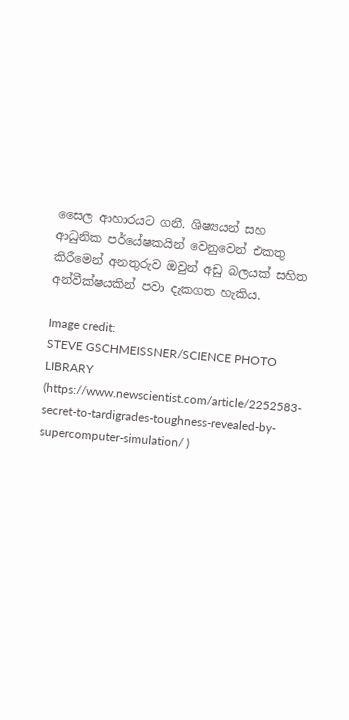සෛල ආහාරයට ගනී. ශිෂ්‍යයන් සහ ආධුනික පර්යේෂකයින් වෙනුවෙන් එකතු කිරීමෙන් අනතුරුව ඔවුන් අඩු බලයක් සහිත අන්වීක්ෂයකින් පවා දැකගත හැකිය.

Image credit:
STEVE GSCHMEISSNER/SCIENCE PHOTO LIBRARY (https://www.newscientist.com/article/2252583-secret-to-tardigrades-toughness-revealed-by-supercomputer-simulation/ )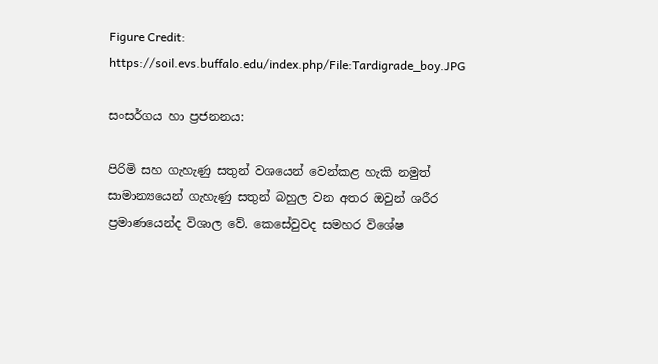Figure Credit: https://soil.evs.buffalo.edu/index.php/File:Tardigrade_boy.JPG

සංසර්ගය හා ප්‍රජනනය:

පිරිමි සහ ගැහැණු සතුන් වශයෙන් වෙන්කළ හැකි නමුත් සාමාන්‍යයෙන් ගැහැණු සතුන් බහුල වන අතර ඔවුන් ශරීර ප්‍රමාණයෙන්ද විශාල වේ. කෙසේවුවද සමහර විශේෂ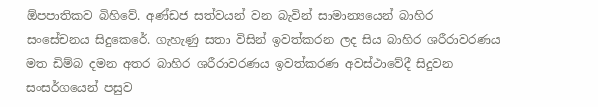ඕපපාතිකව බිහිවේ. අණ්ඩජ සත්වයන් වන බැවින් සාමාන්‍යයෙන් බාහිර සංසේචනය සිදුකෙරේ. ගැහැණු සතා විසින් ඉවත්කරන ලද සිය බාහිර ශරීරාවරණය මත ඩිම්බ දමන අතර බාහිර ශරීරාවරණය ඉවත්කරණ අවස්ථාවේදී සිදුවන සංසර්ගයෙන් පසුව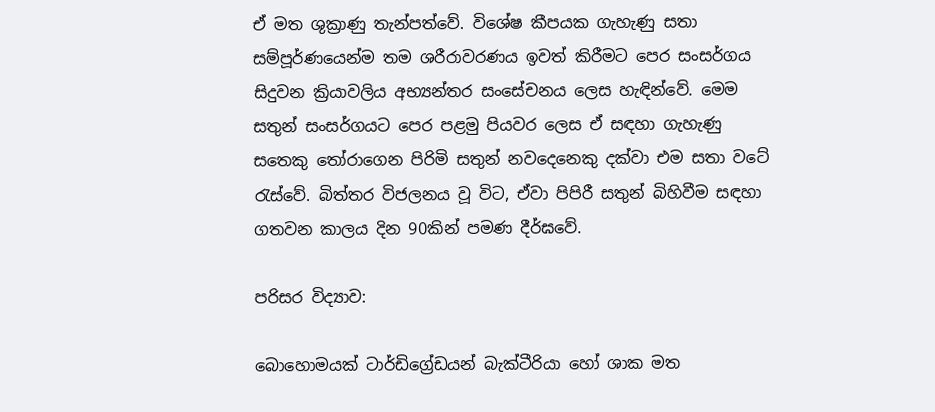ඒ මත ශුක්‍රාණු තැන්පත්වේ. විශේෂ කීපයක ගැහැණු සතා සම්පූර්ණයෙන්ම තම ශරීරාවරණය ඉවත් කිරීමට පෙර සංසර්ගය සිදුවන ක්‍රියාවලිය අභ්‍යන්තර සංසේචනය ලෙස හැඳින්වේ. මෙම සතුන් සංසර්ගයට පෙර පළමු පියවර ලෙස ඒ සඳහා ගැහැණු සතෙකු තෝරාගෙන පිරිමි සතුන් නවදෙනෙකු දක්වා එම සතා වටේ රැස්වේ. බිත්තර විජලනය වූ විට, ඒවා පිපිරී සතුන් බිහිවීම සඳහා ගතවන කාලය දින 90කින් පමණ දීර්ඝවේ.

පරිසර විද්‍යාව:

බොහොමයක් ටාර්ඩිග්‍රේඩයන් බැක්ටීරියා හෝ ශාක මත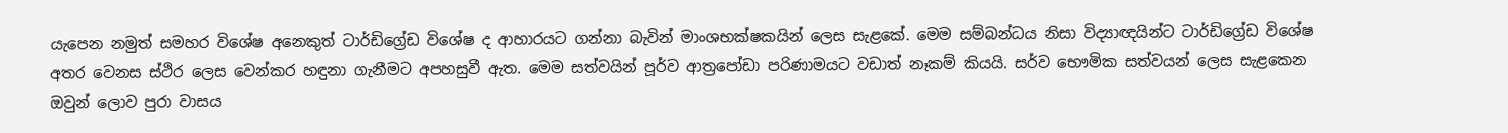යැපෙන නමුත් සමහර විශේෂ අනෙකුත් ටාර්ඩිග්‍රේඩ විශේෂ ද ආහාරයට ගන්නා බැවින් මාංශභක්ෂකයින් ලෙස සැළකේ. මෙම සම්බන්ධය නිසා විද්‍යාඥයින්ට ටාර්ඩිග්‍රේඩ විශේෂ අතර වෙනස ස්ථිර ලෙස වෙන්කර හඳුනා ගැනීමට අපහසුවී ඇත. මෙම සත්වයින් පූර්ව ආත්‍රපෝඩා පරිණාමයට වඩාත් නෑකම් කියයි. සර්ව භෞමික සත්වයන් ලෙස සැළකෙන ඔවුන් ලොව පුරා වාසය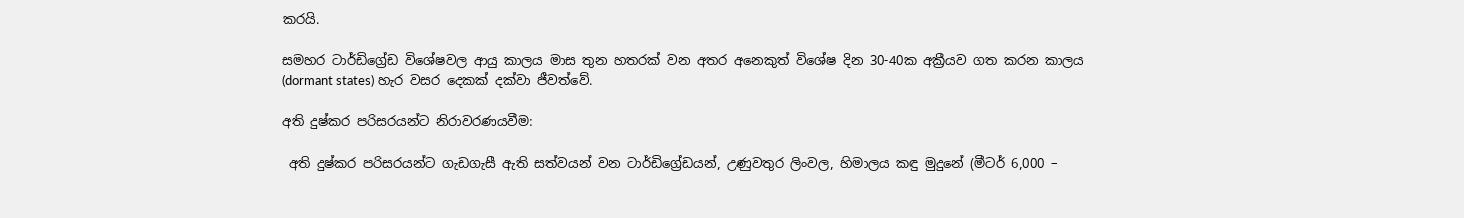කරයි.

සමහර ටාර්ඩිග්‍රේඩ විශේෂවල ආයු කාලය මාස තුන හතරක් වන අතර අනෙකුත් විශේෂ දින 30-40ක අක්‍රීයව ගත කරන කාලය (dormant states) හැර වසර දෙකක් දක්වා ජීවත්වේ.

අති දුෂ්කර පරිසරයන්ට නිරාවරණයවීම:

 අති දුෂ්කර පරිසරයන්ට ගැඩගැසී ඇති සත්වයන් වන ටාර්ඩිග්‍රේඩයන්, උණුවතුර ලිංවල, හිමාලය කඳු මුදුනේ (මීටර් 6,000 –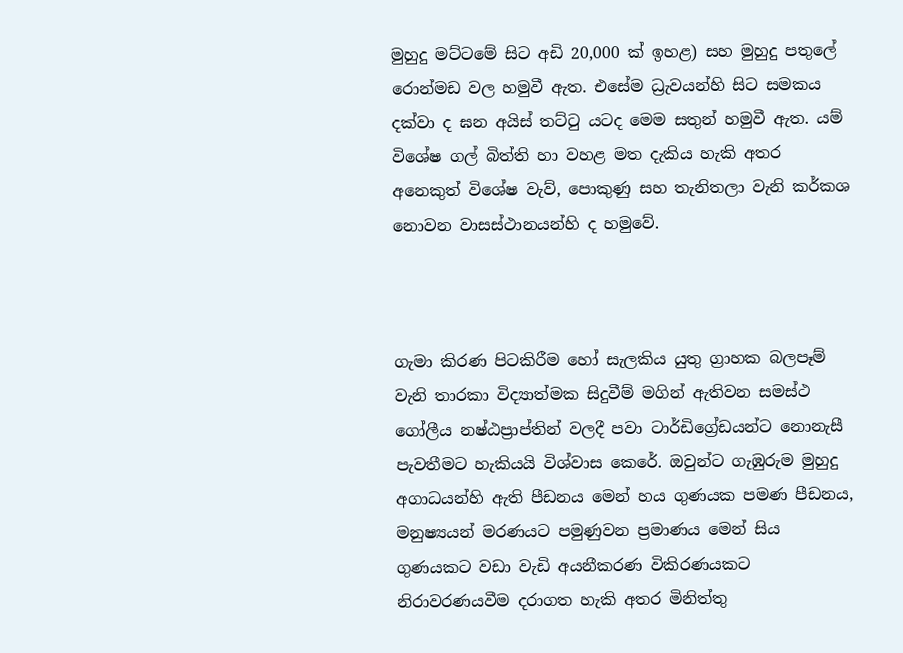මුහුදු මට්ටමේ සිට අඩි 20,000 ක් ඉහළ) සහ මුහුදු පතුලේ රොන්මඩ වල හමුවී ඇත. එසේම ධ්‍රැවයන්හි සිට සමකය දක්වා ද ඝන අයිස් තට්ටු යටද මෙම සතුන් හමුවී ඇත. යම් විශේෂ ගල් බිත්ති හා වහළ මත දැකිය හැකි අතර අනෙකුත් විශේෂ වැව්, පොකුණු සහ තැනිතලා වැනි කර්කශ නොවන වාසස්ථානයන්හි ද හමුවේ.



ගැමා කිරණ පිටකිරීම හෝ සැලකිය යුතු ග්‍රාහක බලපෑම් වැනි තාරකා විද්‍යාත්මක සිදුවීම් මගින් ඇතිවන සමස්ථ ගෝලීය නෂ්ඨප්‍රාප්තින් වලදී පවා ටාර්ඩිග්‍රේඩයන්ට නොනැසී පැවතීමට හැකියයි විශ්වාස කෙරේ. ඔවුන්ට ගැඹුරුම මුහුදු අගාධයන්හි ඇති පීඩනය මෙන් හය ගුණයක පමණ පීඩනය, මනුෂ්‍යයන් මරණයට පමුණුවන ප්‍රමාණය මෙන් සිය ගුණයකට වඩා වැඩි අයනීකරණ විකිරණයකට නිරාවරණයවීම දරාගත හැකි අතර මිනිත්තු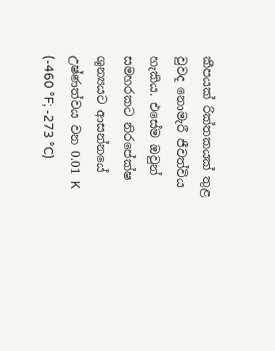කීපයක් රික්තකයක් තුළ වුවද නොමැරී ජීවත්විය හැකිය. එසේම ඔවුන් සමහරකට නිරපේක්ෂ ශුන්‍යයට ආසන්නයේ උෂ්ණත්වය වන 0.01 K (-460 °F; -273 °C)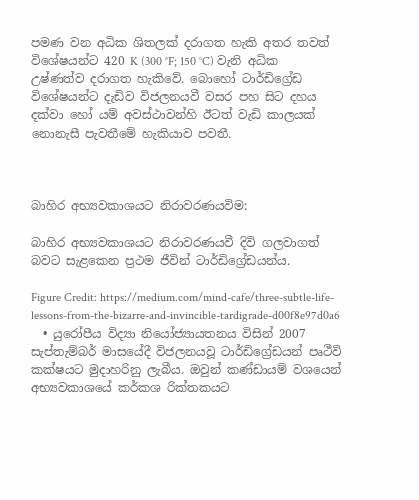පමණ වන අධික ශිතලක් දරාගත හැකි අතර තවත් විශේෂයන්ට 420 K (300 °F; 150 °C) වැනි අධික උෂ්ණත්ව දරාගත හැකිවේ. බොහෝ ටාර්ඩිග්‍රේඩ විශේෂයන්ට දැඩිව විජලනයවී වසර පහ සිට දහය දක්වා හෝ යම් අවස්ථාවන්හි ඊටත් වැඩි කාලයක් නොනැසී පැවතීමේ හැකියාව පවතී.



බාහිර අභ්‍යවකාශයට නිරාවරණයවිම:

බාහිර අභ්‍යවකාශයට නිරාවරණයවී දිවි ගලවාගත් බවට සැළකෙන ප්‍රථම ජීවින් ටාර්ඩිග්‍රේඩයන්ය.

Figure Credit: https://medium.com/mind-cafe/three-subtle-life-lessons-from-the-bizarre-and-invincible-tardigrade-d00f8e97d0a6
  • යුරෝපීය විද්‍යා නියෝජ්‍යායතනය විසින් 2007 සැප්තැම්බර් මාසයේදී විජලනයවූ ටාර්ඩිග්‍රේඩයන් පෘථීවි කක්ෂයට මුදාහරිනු ලැබීය. ඔවුන් කණ්ඩායම් වශයෙන් අභ්‍යවකාශයේ කර්කශ රික්තකයට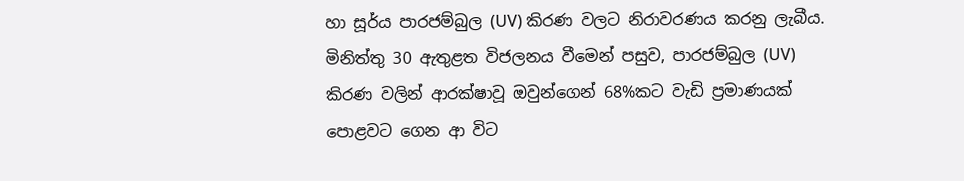හා සූර්ය පාරජම්බුල (UV) කිරණ වලට නිරාවරණය කරනු ලැබීය. මිනිත්තු 30 ඇතුළත විජලනය වීමෙන් පසුව, පාරජම්බුල (UV) කිරණ වලින් ආරක්ෂාවූ ඔවුන්ගෙන් 68%කට වැඩි ප්‍රමාණයක් පොළවට ගෙන ආ විට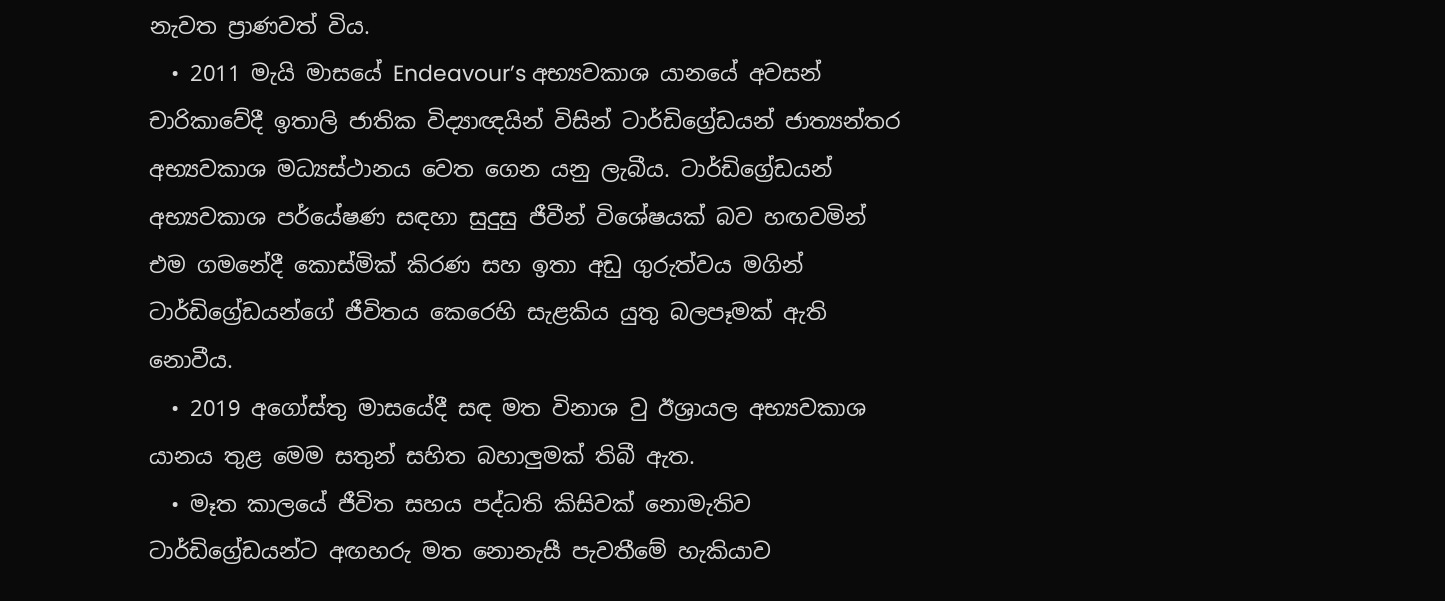නැවත ප්‍රාණවත් විය.
  • 2011 මැයි මාසයේ Endeavour’s අභ්‍යවකාශ යානයේ අවසන් චාරිකාවේදී ඉතාලි ජාතික විද්‍යාඥයින් විසින් ටාර්ඩිග්‍රේඩයන් ජාත්‍යන්තර අභ්‍යවකාශ මධ්‍යස්ථානය වෙත ගෙන යනු ලැබීය. ටාර්ඩිග්‍රේඩයන් අභ්‍යවකාශ පර්යේෂණ සඳහා සුදුසු ජීවීන් විශේෂයක් බව හඟවමින් එම ගමනේදී කොස්මික් කිරණ සහ ඉතා අඩු ගුරුත්වය මගින් ටාර්ඩිග්‍රේඩයන්ගේ ජීවිතය කෙරෙහි සැළකිය යුතු බලපෑමක් ඇති නොවීය.
  • 2019 අගෝස්තු මාසයේදී සඳ මත විනාශ වු ඊශ්‍රායල අභ්‍යවකාශ යානය තුළ මෙම සතුන් සහිත බහාලුමක් තිබී ඇත.
  • මෑත කාලයේ ජීවිත සහය පද්ධති කිසිවක් නොමැතිව ටාර්ඩිග්‍රේඩයන්ට අඟහරු මත නොනැසී පැවතීමේ හැකියාව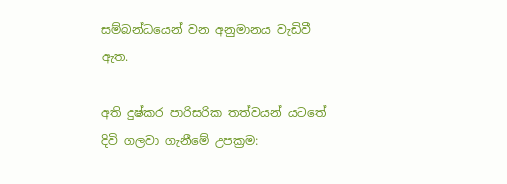සම්බන්ධයෙන් වන අනුමානය වැඩිවී ඇත.

අති දුෂ්කර පාරිසරික තත්වයන් යටතේ දිවි ගලවා ගැනීමේ උපක්‍රම: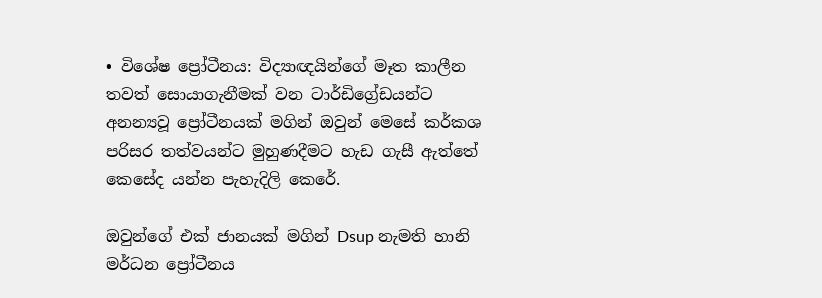• විශේෂ ප්‍රෝටීනය: විද්‍යාඥයින්ගේ මෑත කාලීන තවත් සොයාගැනීමක් වන ටාර්ඩිග්‍රේඩයන්ට අනන්‍යවූ ප්‍රෝටීනයක් මගින් ඔවුන් මෙසේ කර්කශ පරිසර තත්වයන්ට මුහුණදීමට හැඩ ගැසී ඇත්තේ කෙසේද යන්න පැහැදිලි කෙරේ.

ඔවුන්ගේ එක් ජානයක් මගින් Dsup නැමති හානි මර්ධන ප්‍රෝටීනය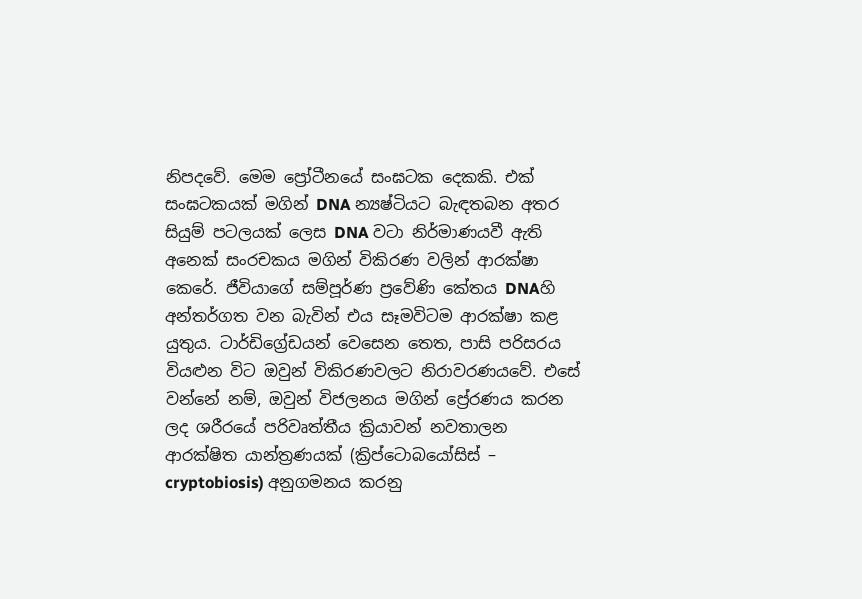නිපදවේ. මෙම ප්‍රෝටීනයේ සංඝටක දෙකකි. එක් සංඝටකයක් මගින් DNA න්‍යෂ්ටියට බැඳතබන අතර සියුම් පටලයක් ලෙස DNA වටා නිර්මාණයවී ඇති අනෙක් සංරචකය මගින් විකිරණ වලින් ආරක්ෂා කෙරේ. ජීවියාගේ සම්පූර්ණ ප්‍ර‍වේණි කේතය DNAහි අන්තර්ගත වන බැවින් එය සෑමවිටම ආරක්ෂා කළ යුතුය. ටාර්ඩිග්‍රේඩයන් වෙසෙන තෙත, පාසි පරිසරය වියළුන විට ඔවුන් විකිරණවලට නිරාවරණයවේ. එසේ වන්නේ නම්, ඔවුන් විජලනය මගින් ප්‍රේරණය කරන ලද ශරීරයේ පරිවෘත්තීය ක්‍රියාවන් නවතාලන ආරක්ෂිත යාන්ත්‍රණයක් (ක්‍රිප්ටොබයෝසිස් – cryptobiosis) අනුගමනය කරනු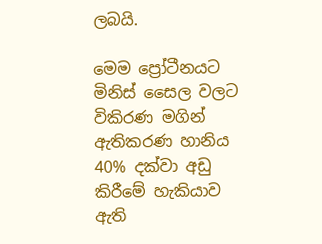ලබයි.

මෙම ප්‍රෝටීනයට මිනිස් සෛල වලට විකිරණ මගින් ඇතිකරණ හානිය 40% දක්වා අඩු කිරීමේ හැකියාව ඇති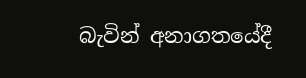බැවින් අනාගතයේදී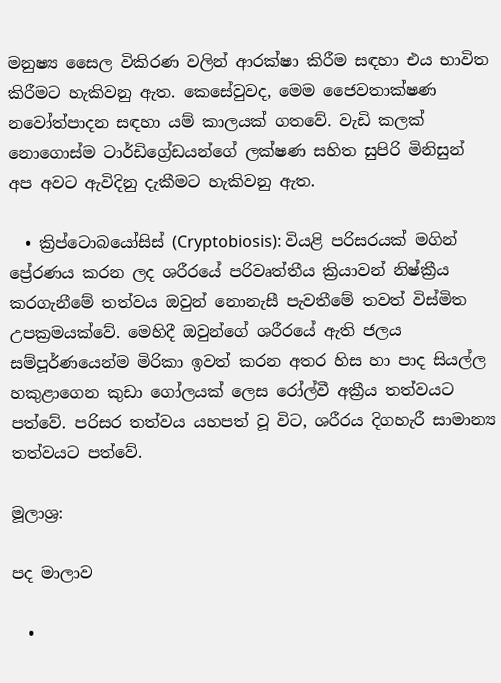මනුෂ්‍ය සෛල විකිරණ වලින් ආරක්ෂා කිරීම සඳහා එය භාවිත කිරීමට හැකිවනු ඇත. කෙසේවුවද, මෙම ජෛවතාක්ෂණ නවෝත්පාදන සඳහා යම් කාලයක් ගතවේ. වැඩි කලක් නොගොස්ම ටාර්ඩිග්‍රේඩයන්ගේ ලක්ෂණ සහිත සුපිරි මිනිසුන් අප අවට ඇවිදිනු දැකීමට හැකිවනු ඇත.

  • ක්‍රිප්ටොබයෝසිස් (Cryptobiosis): වියළි පරිසරයක් මගින් ප්‍රේරණය කරන ලද ශරීරයේ පරිවෘත්තීය ක්‍රියාවන් නිෂ්ක්‍රීය කරගැනීමේ තත්වය ඔවුන් නොනැසී පැවතීමේ තවත් විස්මිත උපක්‍රමයක්වේ. මෙහිදී ඔවුන්ගේ ශරීරයේ ඇති ජලය සම්පූර්ණයෙන්ම මිරිකා ඉවත් කරන අතර හිස හා පාද සියල්ල හකුළාගෙන කුඩා ගෝලයක් ලෙස රෝල්වී අක්‍රීය තත්වයට පත්වේ. පරිසර තත්වය යහපත් වූ විට, ශරීරය දිගහැරී සාමාන්‍ය තත්වයට පත්වේ.

මූලාශ්‍ර:

පද මාලාව

  •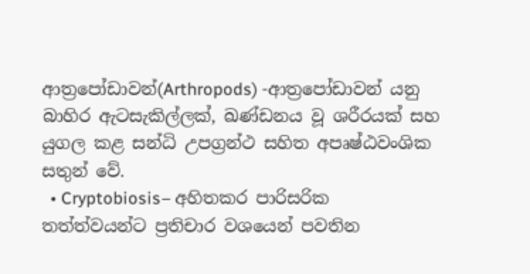ආත්‍රපෝඩාවන්(Arthropods) -ආත්‍රපෝඩාවන් යනු බාහිර ඇටසැකිල්ලක්, ඛණ්ඩනය වූ ශරීරයක් සහ යුගල කළ සන්ධි උපග්‍රන්ථ සහිත අපෘෂ්ඨවංශික සතුන් වේ.
  • Cryptobiosis– අහිතකර පාරිසරික තත්ත්වයන්ට ප්‍රතිචාර වශයෙන් පවතින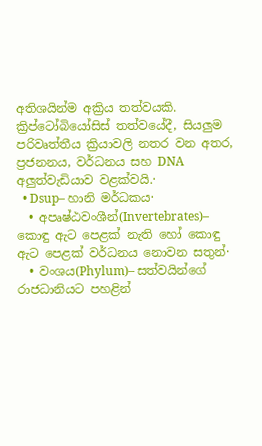අතිශයින්ම අක්‍රිය තත්වයකි. ක්‍රිප්ටෝබියෝසිස් තත්වයේදී, සියලුම පරිවෘත්තීය ක්‍රියාවලි නතර වන අතර, ප්‍රජනනය, වර්ධනය සහ DNA අලුත්වැඩියාව වළක්වයි.·
  • Dsup– හානි මර්ධකය·
  • අපෘෂ්ඨවංශීන්(Invertebrates)– කොඳු ඇට පෙළක් නැති හෝ කොඳු ඇට පෙළක් වර්ධනය නොවන සතුන්·
  • වංශය(Phylum)– සත්වයින්ගේ රාජධානියට පහළින්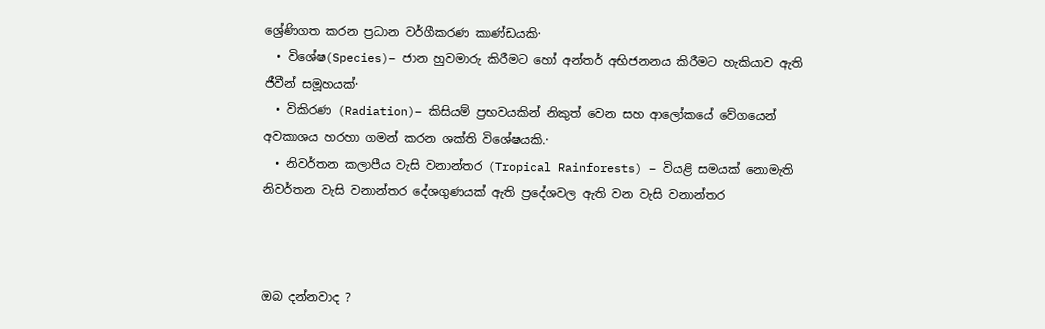ශ්‍රේණිගත කරන ප්‍රධාන වර්ගීකරණ කාණ්ඩයකි·
  • විශේෂ(Species)– ජාන හුවමාරු කිරීමට හෝ අන්තර් අභිජනනය කිරීමට හැකියාව ඇති ජීවීන් සමූහයක්·
  • විකිරණ (Radiation)– කිසියම් ප්‍රභවයකින් නිකුත් වෙන සහ ආලෝකයේ වේගයෙන් අවකාශය හරහා ගමන් කරන ශක්ති විශේෂයකි.·
  • නිවර්තන කලාපීය වැසි වනාන්තර (Tropical Rainforests) – වියළි සමයක් නොමැති නිවර්තන වැසි වනාන්තර දේශගුණයක් ඇති ප්‍රදේශවල ඇති වන වැසි වනාන්තර



ඔබ දන්නවාද ?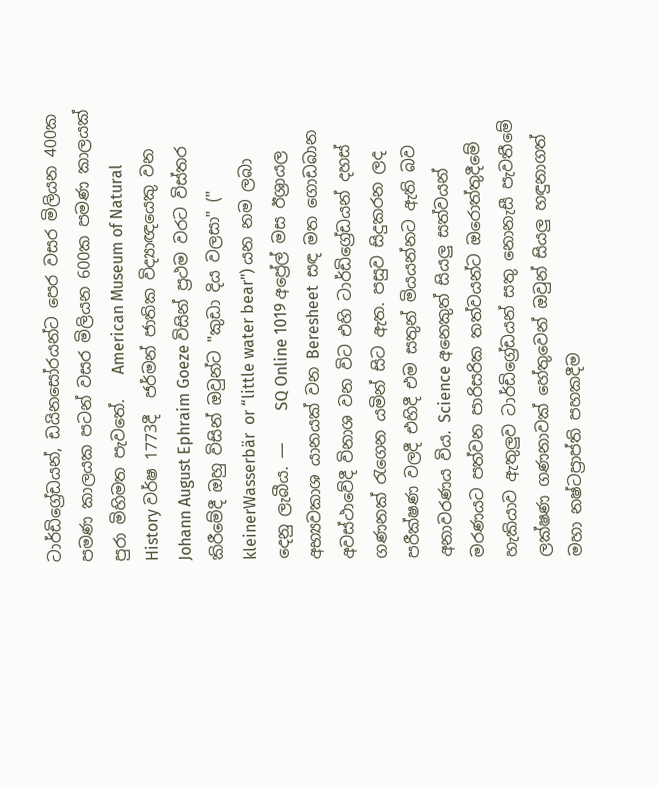ටාර්ඩිග්‍රේඩයන්, ඩයිනසෝරයන්ට පෙර වසර මිලියන 400ක පමණ කාලයක පටන් වසර මිලියන 600ක පමණ කාලයක් පුරා මිහිමත පැවතේ.   American Museum of Natural History වර්ෂ 1773දී  ජර්මන් ජාතික විද්‍යාඥයෙකු වන Johann August Ephraim Goeze විසින් ප්‍රථම වරට විස්තර කිරීමේදී ඔහු විසින් ඔවුන්ට "කුඩා දිය වලසා" (" kleinerWasserbär  or “little water bear") යන නම ලබා දෙනු ලැබීය. —    SQ Online 1019 අප්‍රේල් මස ඊශ්‍රායල අභ්‍යවකාශ යානයක් වන Beresheet  සඳ මත ගොඩබාන අවස්ථාවේදී විනාශ වන විට එහි ටාර්ඩිග්‍රේඩයන් දහස් ගණනක් රැගෙන යමින් සිට ඇත. පසුව සිදුකරන ලද පරීක්ෂණ වලදී එහිදී එම සතුන් මියයන්නට ඇති බව අනාවරණය විය. Science අනෙකුත් සියලු සත්වයන් මරණයට පත්වන පාරිසරික තත්වයන්ට ඔරොත්තුදීමේ හැකියාව ඇතුලුව ටාර්ඩිග්‍රේඩයන් සතු නොනැසී පැවතීමේ ලක්ෂණ ගණනාවක් හේතුවෙන් ඔවුන් සියලු හඳුනාගත් මහා නෂ්ටප්‍රාප්ති පහකදීම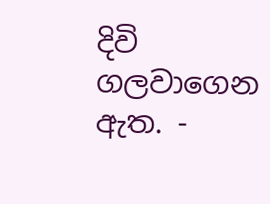දිවි ගලවාගෙන ඇත. -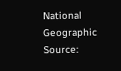National Geographic
Source: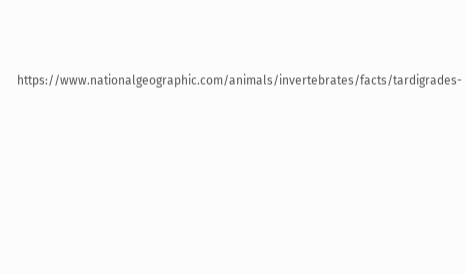https://www.nationalgeographic.com/animals/invertebrates/facts/tardigrades-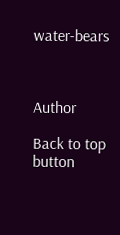water-bears



Author

Back to top button